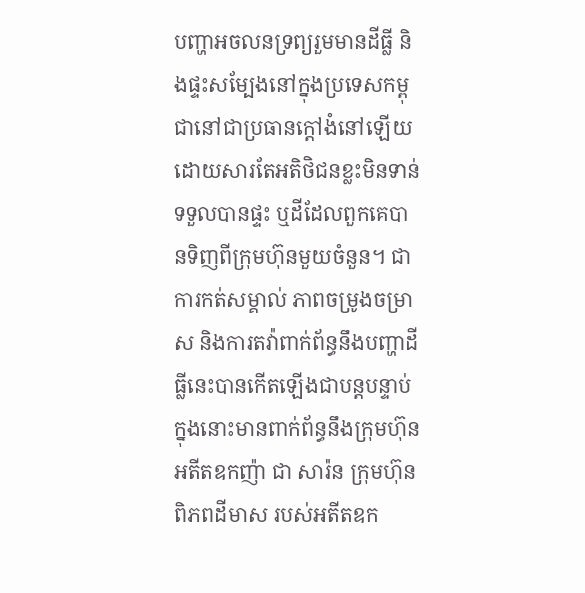បញ្ហាអចលនទ្រព្យរួមមានដីធ្លី និងផ្ទះសម្បែងនៅក្នុងប្រទេសកម្ពុជានៅជាប្រធានក្តៅងំនៅឡើយ ដោយសារតែអតិថិជនខ្លះមិនទាន់ទទួលបានផ្ទះ ឬដីដែលពួកគេបានទិញពីក្រុមហ៊ុនមួយចំនួន។ ជាការកត់សម្គាល់ ភាពចម្រូងចម្រាស និងការតវ៉ាពាក់ព័ន្ធនឹងបញ្ហាដីធ្លីនេះបានកើតឡើងជាបន្តបន្ទាប់ ក្នុងនោះមានពាក់ព័ន្ធនឹងក្រុមហ៊ុនអតីតឧកញ៉ា ជា សារ៉ន ក្រុមហ៊ុនពិភពដីមាស របស់អតីតឧក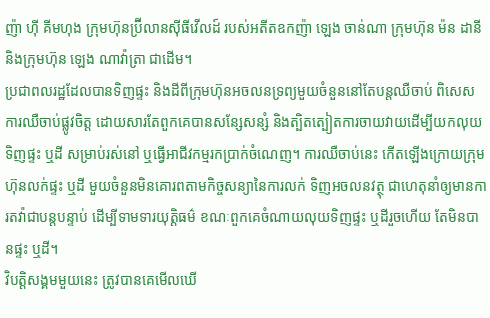ញ៉ា ហ៊ី គីមហុង ក្រុមហ៊ុនប្រ៊ីលានស៊ីធីវើលដ៍ របស់អតីតឧកញ៉ា ឡេង ចាន់ណា ក្រុមហ៊ុន ម៉ន ដានី និងក្រុមហ៊ុន ឡេង ណាវ៉ាត្រា ជាដើម។
ប្រជាពលរដ្ឋដែលបានទិញផ្ទះ និងដីពីក្រុមហ៊ុនអចលនទ្រព្យមួយចំនួននៅតែបន្តឈឺចាប់ ពិសេសការឈឺចាប់ផ្លូវចិត្ត ដោយសារតែពួកគេបានសន្សែសន្សំ និងត្បិតត្បៀតការចាយវាយដើម្បីយកលុយទិញផ្ទះ ឬដី សម្រាប់រស់នៅ ឬធ្វើអាជីវកម្មរកប្រាក់ចំណេញ។ ការឈឺចាប់នេះ កើតឡើងក្រោយក្រុមហ៊ុនលក់ផ្ទះ ឬដី មួយចំនួនមិនគោរពតាមកិច្ចសន្យានៃការលក់ ទិញអចលនវត្ថុ ជាហេតុនាំឲ្យមានការតវ៉ាជាបន្តបន្ទាប់ ដើម្បីទាមទារយុត្តិធម៌ ខណៈពួកគេចំណាយលុយទិញផ្ទះ ឬដីរួចហើយ តែមិនបានផ្ទះ ឬដី។
វិបត្តិសង្គមមួយនេះ ត្រូវបានគេមើលឃើ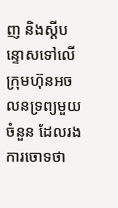ញ និងស្តីបន្ទោសទៅលើក្រុមហ៊ុនអចលនទ្រព្យមួយចំនួន ដែលរងការចោទថា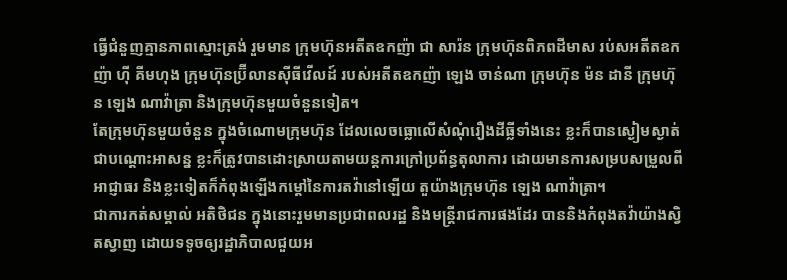ធ្វើជំនួញគ្មានភាពស្មោះត្រង់ រួមមាន ក្រុមហ៊ុនអតីតឧកញ៉ា ជា សារ៉ន ក្រុមហ៊ុនពិភពដីមាស រប់សអតីតឧកញ៉ា ហ៊ី គីមហុង ក្រុមហ៊ុនប្រ៊ីលានស៊ីធីវើលដ៍ របស់អតីតឧកញ៉ា ឡេង ចាន់ណា ក្រុមហ៊ុន ម៉ន ដានី ក្រុមហ៊ុន ឡេង ណាវ៉ាត្រា និងក្រុមហ៊ុនមួយចំនួនទៀត។
តែក្រុមហ៊ុនមួយចំនួន ក្នុងចំណោមក្រុមហ៊ុន ដែលលេចធ្លោលើសំណុំរឿងដីធ្លីទាំងនេះ ខ្លះក៏បានស្ងៀមស្ងាត់ជាបណ្តោះអាសន្ន ខ្លះក៏ត្រូវបានដោះស្រាយតាមយន្តការក្រៅប្រព័ន្ធតុលាការ ដោយមានការសម្របសម្រួលពីអាជ្ញាធរ និងខ្លះទៀតក៏កំពុងឡើងកម្តៅនៃការតវ៉ានៅឡើយ តួយ៉ាងក្រុមហ៊ុន ឡេង ណាវ៉ាត្រា។
ជាការកត់សម្គាល់ អតិថិជន ក្នុងនោះរួមមានប្រជាពលរដ្ឋ និងមន្ត្រីរាជការផងដែរ បាននិងកំពុងតវ៉ាយ៉ាងស្វិតស្វាញ ដោយទទូចឲ្យរដ្ឋាភិបាលជួយអ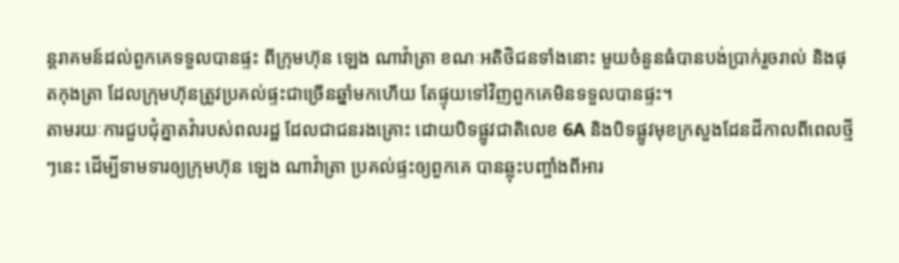ន្តរាគមន៍ដល់ពួកគេទទួលបានផ្ទះ ពីក្រុមហ៊ុន ឡេង ណាវ៉ាត្រា ខណៈអតិថិជនទាំងនោះ មួយចំនួនធំបានបង់ប្រាក់រួចរាល់ និងផុតកុងត្រា ដែលក្រុមហ៊ុនត្រូវប្រគល់ផ្ទះជាច្រើនឆ្នាំមកហើយ តែផ្ទុយទៅវិញពួកគេមិនទទួលបានផ្ទះ។
តាមរយៈការជួបជុំគ្នាតវ៉ារបស់ពលរដ្ឋ ដែលជាជនរងគ្រោះ ដោយបិទផ្លូវជាតិលេខ 6A និងបិទផ្លូវមុខក្រសួងដែនដីកាលពីពេលថ្មីៗនេះ ដើម្បីទាមទារឲ្យក្រុមហ៊ុន ឡេង ណាវ៉ាត្រា ប្រគល់ផ្ទះឲ្យពួកគេ បានឆ្លុះបញ្ចាំងពីអារ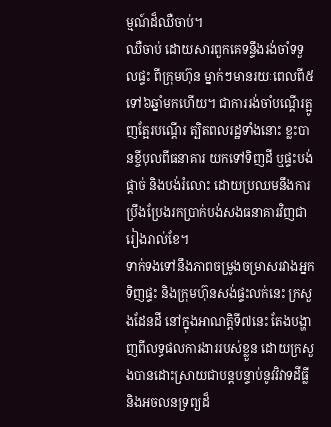ម្មណ៍ដ៏ឈឺចាប់។
ឈឺចាប់ ដោយសារពួកគេទន្ទឹងរង់ចាំទទួលផ្ទះ ពីក្រុមហ៊ុន ម្នាក់ៗមានរយៈពេលពី៥ ទៅ៦ឆ្នាំមកហើយ។ ជាការរង់ចាំបណ្តើរត្អូញត្អែរបណ្តើរ ត្បិតពលរដ្ឋទាំងនោះ ខ្លះបានខ្ចីបុលពីធនាគារ យកទៅទិញដី ឬផ្ទះបង់ផ្តាច់ និងបង់រំលោះ ដោយប្រឈមនឹងការប្រឹងប្រែងរកប្រាក់បង់សងធនាគារវិញជារៀងរាល់ខែ។
ទាក់ទងទៅនឹងភាពចម្រូងចម្រាសរវាងអ្នកទិញផ្ទះ និងក្រុមហ៊ុនសង់ផ្ទះលក់នេះ ក្រសួងដែនដី នៅក្នុងអាណត្តិទី៧នេះ តែងបង្ហាញពីលទ្ធផលការងាររបស់ខ្លួន ដោយក្រសួងបានដោះស្រាយជាបន្តបន្ទាប់នូវវិវាទដីធ្លី និងអចលនទ្រព្យដ៏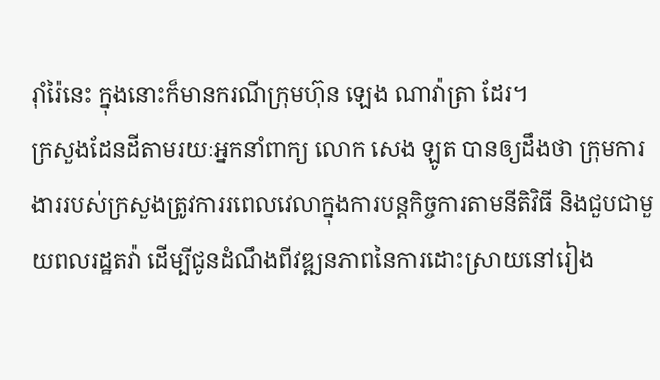រ៉ាំរ៉ៃនេះ ក្នុងនោះក៏មានករណីក្រុមហ៊ុន ឡេង ណាវ៉ាត្រា ដែរ។
ក្រសួងដែនដីតាមរយៈអ្នកនាំពាក្យ លោក សេង ឡូត បានឲ្យដឹងថា ក្រុមការងាររបស់ក្រសួងត្រូវការរពេលវេលាក្នុងការបន្តកិច្ចការតាមនីតិវិធី និងជួបជាមួយពលរដ្ឋតវ៉ា ដើម្បីជូនដំណឹងពីវឌ្ឍនភាពនៃការដោះស្រាយនៅរៀង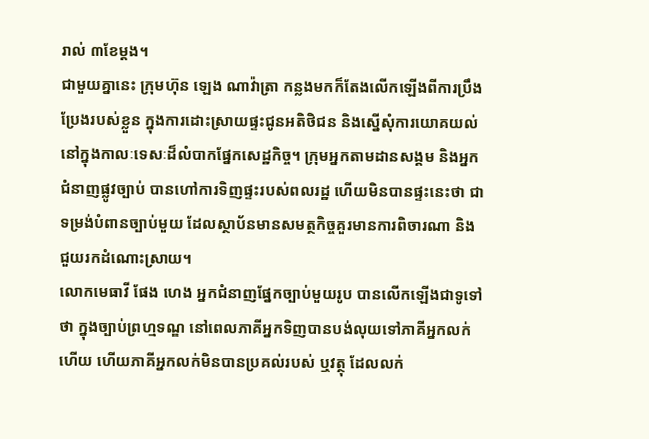រាល់ ៣ខែម្តង។
ជាមួយគ្នានេះ ក្រុមហ៊ុន ឡេង ណាវ៉ាត្រា កន្លងមកក៏តែងលើកឡើងពីការប្រឹងប្រែងរបស់ខ្លួន ក្នុងការដោះស្រាយផ្ទះជូនអតិថិជន និងស្នើសុំការយោគយល់នៅក្នុងកាលៈទេសៈដ៏លំបាកផ្នែកសេដ្ឋកិច្ច។ ក្រុមអ្នកតាមដានសង្គម និងអ្នកជំនាញផ្លូវច្បាប់ បានហៅការទិញផ្ទះរបស់ពលរដ្ឋ ហើយមិនបានផ្ទះនេះថា ជាទម្រង់បំពានច្បាប់មួយ ដែលស្ថាប័នមានសមត្ថកិច្ចគួរមានការពិចារណា និងជួយរកដំណោះស្រាយ។
លោកមេធាវី ផែង ហេង អ្នកជំនាញផ្នែកច្បាប់មួយរូប បានលើកឡើងជាទូទៅថា ក្នុងច្បាប់ព្រហ្មទណ្ឌ នៅពេលភាគីអ្នកទិញបានបង់លុយទៅភាគីអ្នកលក់ហើយ ហើយភាគីអ្នកលក់មិនបានប្រគល់របស់ ឬវត្ថុ ដែលលក់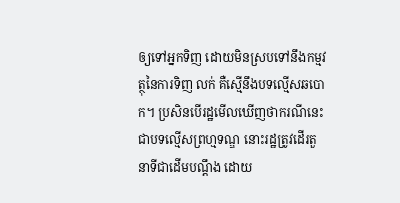ឲ្យទៅអ្នកទិញ ដោយមិនស្របទៅនឹងកម្មវត្ថុនៃការទិញ លក់ គឺស្មើនឹងបទល្មើសឆបោក។ ប្រសិនបើរដ្ឋមើលឃើញថាករណីនេះ ជាបទល្មើសព្រហ្មទណ្ឌ នោះរដ្ឋត្រូវដើរតួនាទីជាដើមបណ្តឹង ដោយ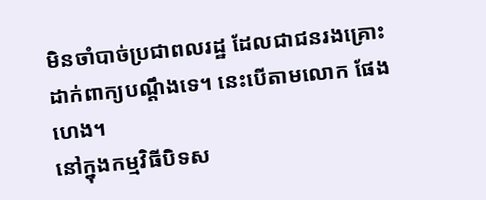មិនចាំបាច់ប្រជាពលរដ្ឋ ដែលជាជនរងគ្រោះដាក់ពាក្យបណ្តឹងទេ។ នេះបើតាមលោក ផែង ហេង។
នៅក្នុងកម្មវិធីបិទស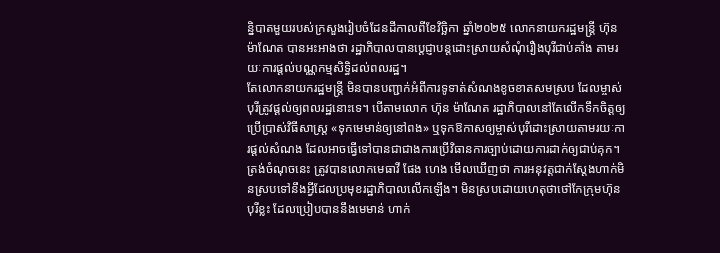ន្និបាតមួយរបស់ក្រសួងរៀបចំដែនដីកាលពីខែវិច្ឆិកា ឆ្នាំ២០២៥ លោកនាយករដ្ឋមន្ត្រី ហ៊ុន ម៉ាណែត បានអះអាងថា រដ្ឋាភិបាលបានប្តេជ្ញាបន្តដោះស្រាយសំណុំរឿងបុរីជាប់គាំង តាមរយៈការផ្តល់បណ្ណកម្មសិទ្ធិដល់ពលរដ្ឋ។
តែលោកនាយករដ្ឋមន្ត្រី មិនបានបញ្ជាក់អំពីការទូទាត់សំណងខូចខាតសមស្រប ដែលម្ចាស់បុរីត្រូវផ្តល់ឲ្យពលរដ្ឋនោះទេ។ បើតាមលោក ហ៊ុន ម៉ាណែត រដ្ឋាភិបាលនៅតែលើកទឹកចិត្តឲ្យប្រើប្រាស់វិធីសាស្ត្រ «ទុកមេមាន់ឲ្យនៅពង» ឬទុកឱកាសឲ្យម្ចាស់បុរីដោះស្រាយតាមរយៈការផ្តល់សំណង ដែលអាចធ្វើទៅបានជាជាងការប្រើវិធានការច្បាប់ដោយការដាក់ឲ្យជាប់គុក។
ត្រង់ចំណុចនេះ ត្រូវបានលោកមេធាវី ផែង ហេង មើលឃើញថា ការអនុវត្តជាក់ស្តែងហាក់មិនស្របទៅនឹងអ្វីដែលប្រមុខរដ្ឋាភិបាលលើកឡើង។ មិនស្របដោយហេតុថាថៅកែក្រុមហ៊ុនបុរីខ្លះ ដែលប្រៀបបាននឹងមេមាន់ ហាក់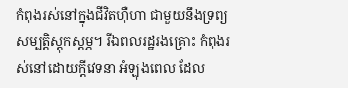កំពុងរស់នៅក្នុងជីវិតហ៊ឺហា ជាមួយនឹងទ្រព្យសម្បត្តិស្តុកស្តម្ភ។ រីឯពលរដ្ឋរងគ្រោះ កំពុងរស់នៅដោយក្តីវេទនា អំឡុងពេល ដែល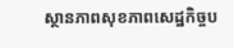ស្ថានភាពសុខភាពសេដ្ឋកិច្ចប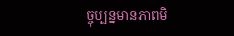ច្ចុប្បន្នមានភាពមិ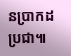នប្រាកដប្រជា៕